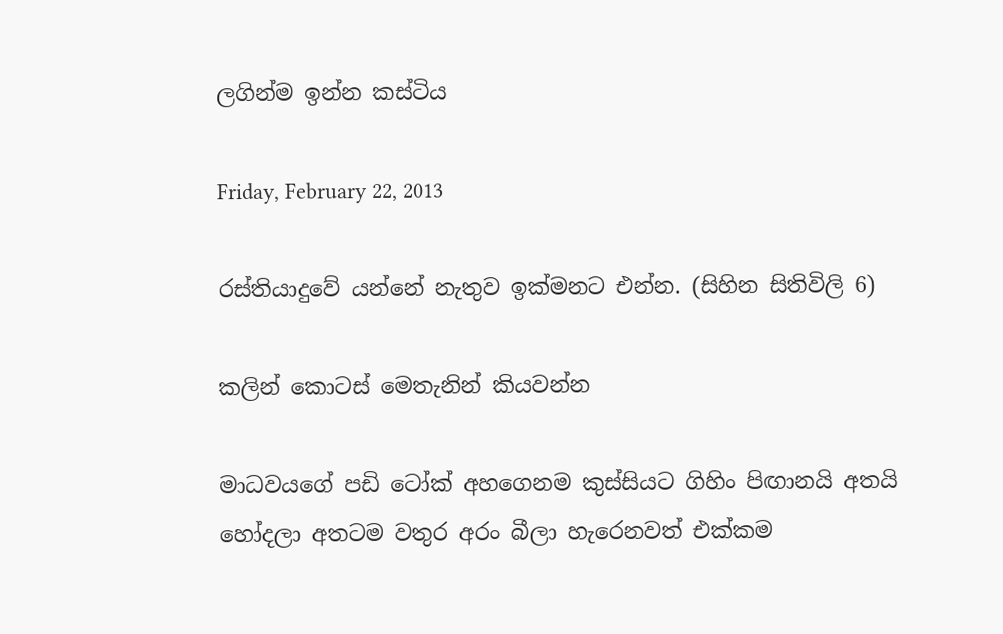ලගින්ම ඉන්න කස්ටිය

Friday, February 22, 2013

රස්තියාදුවේ යන්නේ නැතුව ඉක්මනට එන්න. (සිහින සිතිවිලි 6)

කලින් කොටස් මෙතැනින් කියවන්න

මාධවයගේ පඩි ටෝක් අහගෙනම කුස්සියට ගිහිං පිඟානයි අතයි හෝදලා අතටම වතුර අරං බීලා හැරෙනවත් එක්කම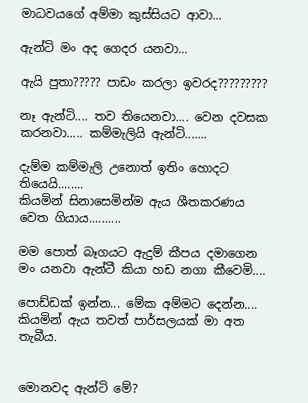මාධවයගේ අම්මා කුස්සියට ආවා...

ඇන්ටි මං අද ගෙදර යනවා...

ඇයි පුතා????? පාඩං කරලා ඉවරද?????????

නෑ ඇන්ටි.... තව තියෙනවා.... වෙන දවසක කරනවා..... කම්මැලියි ඇන්ටි.......

දැම්ම කම්මැලි උනොත් ඉතිං හොදට තියෙයි........
කියමින් සිනාසෙමින්ම ඇය ශීතකරණය වෙත ගියාය..........

මම පොත් බෑගයට ඇදුම් කීපය දමාගෙන මං යනවා ඇන්ටී කියා හඩ නගා කීවෙමි....

පොඩ්ඩක් ඉන්න... මේක අම්මට දෙන්න....
කියමින් ඇය තවත් පාර්සලයක් මා අත තැබීය.


මොනවද ඇන්ටි මේ?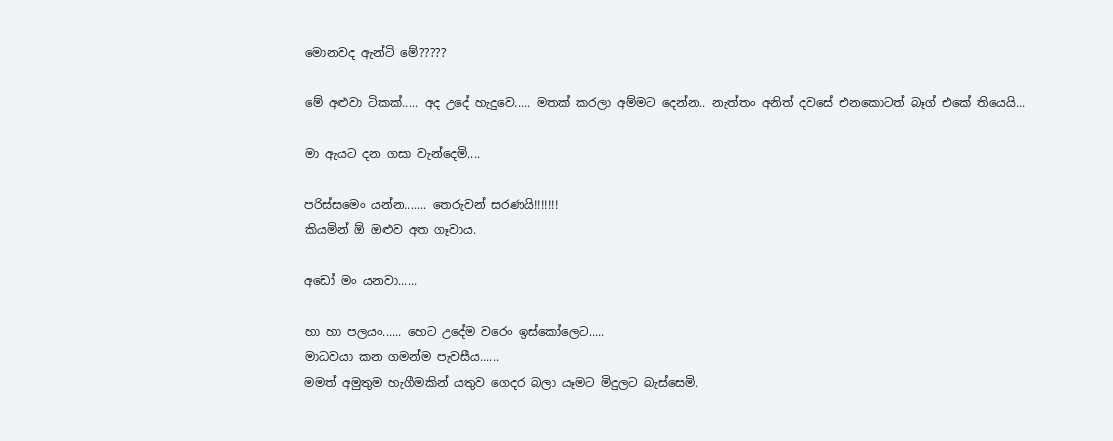මොනවද ඇන්ටි මේ?????

මේ අළුවා ටිකක්..... අද උදේ හැදුවෙ..... මතක් කරලා අම්මට දෙන්න.. නැත්තං අනිත් දවසේ එනකොටත් බෑග් එකේ තියෙයි...

මා ඇයට දන ගසා වැන්දෙමි....

පරිස්සමෙං යන්න....... තෙරුවන් සරණයි!!!!!!!
කියමින් ඕ ඔළුව අත ගෑවාය.

අඩෝ මං යනවා......

හා හා පලයං...... හෙට උදේම වරෙං ඉස්කෝලෙට.....
මාධවයා කන ගමන්ම පැවසීය......
මමත් අමුතුම හැගීමකින් යතුව ගෙදර බලා යෑමට මිදුලට බැස්සෙමි.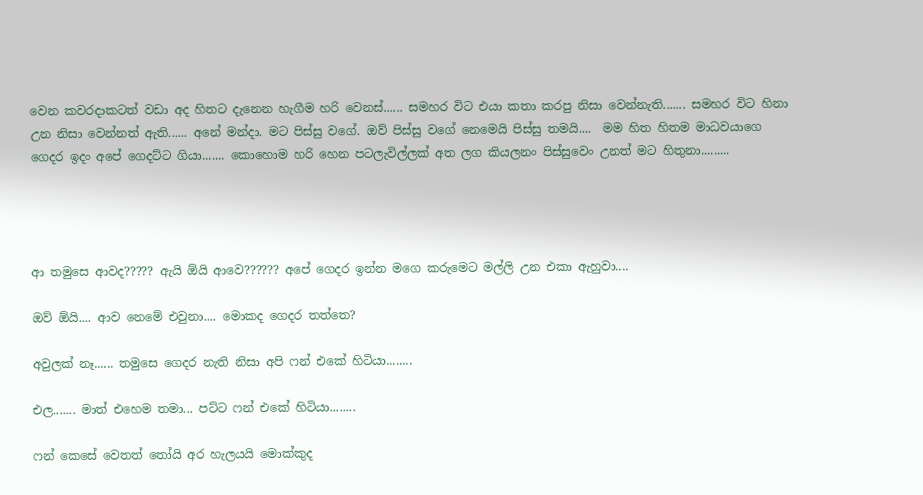වෙන කවරදාකටත් වඩා අද හිතට දැනෙන හැගීම හරි වෙනස්...... සමහර විට එයා කතා කරපු නිසා වෙන්නැති....... සමහර විට හිනා උන නිසා වෙන්නත් ඇති...... අනේ මන්දා. මට පිස්සු වගේ. ඔව් පිස්සු වගේ නෙමෙයි පිස්සු තමයි....  මම හිත හිතම මාධවයාගෙ ගෙදර ඉදං අපේ ගෙදට්ට ගියා....... කොහොම හරි හෙන පටලැවිල්ලක් අත ලග කියලනං පිස්සුවෙං උනත් මට හිතුනා.........




ආ තමුසෙ ආවද????? ඇයි ඕයි ආවෙ?????? අපේ ගෙදර ඉන්න මගෙ කරුමෙට මල්ලි උන එකා ඇහුවා....

ඔව් ඕයි.... ආව නෙමේ එවුනා.... මොකද ගෙදර තත්තෙ?

අවුලක් නෑ...... තමුසෙ ගෙදර නැති නිසා අපි ෆන් එකේ හිටියා........

එල....... මාත් එහෙම තමා... පට්ට ෆන් එකේ හිටියා........

ෆන් කෙසේ වෙතත් තෝයි අර හැලයයි මොක්කුද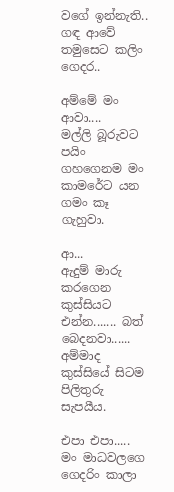වගේ ඉන්නැති.. ගඳ ආවේ තමුසෙට කලිං ගෙදර..

අම්මේ මං ආවා....
මල්ලි බූරුවට පයිං ගහගෙනම මං කාමරේට යන ගමං කෑ ගැහුවා.

ආ...
ඇදුම් මාරු කරගෙන කුස්සියට එන්න....... බත් බෙදනවා......
අම්මාද කුස්සියේ සිටම පිලිතුරු සැපයීය.

එපා එපා..... මං මාධවලගෙ ගෙදරිං කාලා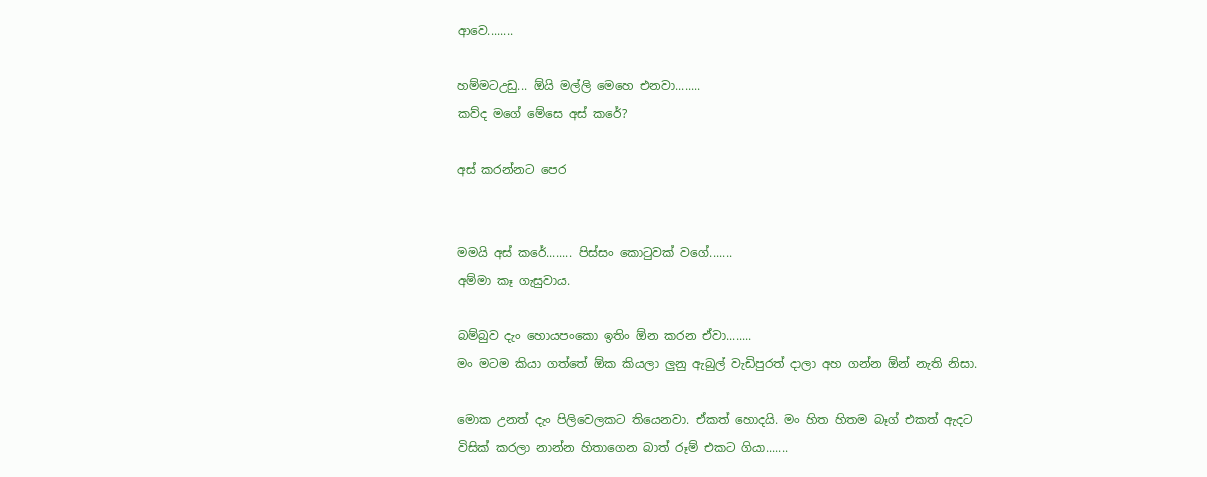ආවෙ........

හම්මටඋඩු... ඕයි මල්ලි මෙහෙ එනවා........
කව්ද මගේ මේසෙ අස් කරේ?

අස් කරන්නට පෙර


මමයි අස් කරේ........ පිස්සං කොටුවක් වගේ.......
අම්මා කෑ ගැසුවාය.

බම්බුව දැං හොයපංකො ඉතිං ඕන කරන ඒවා........
මං මටම කියා ගත්තේ ඕක කියලා ලුනු ඇබුල් වැඩිපුරත් දාලා අහ ගන්න ඕන් නැති නිසා.

මොක උනත් දැං පිලිවෙලකට තියෙනවා. ඒකත් හොදයි. මං හිත හිතම බෑග් එකත් ඇදට විසික් කරලා නාන්න හිතාගෙන බාත් රූම් එකට ගියා.......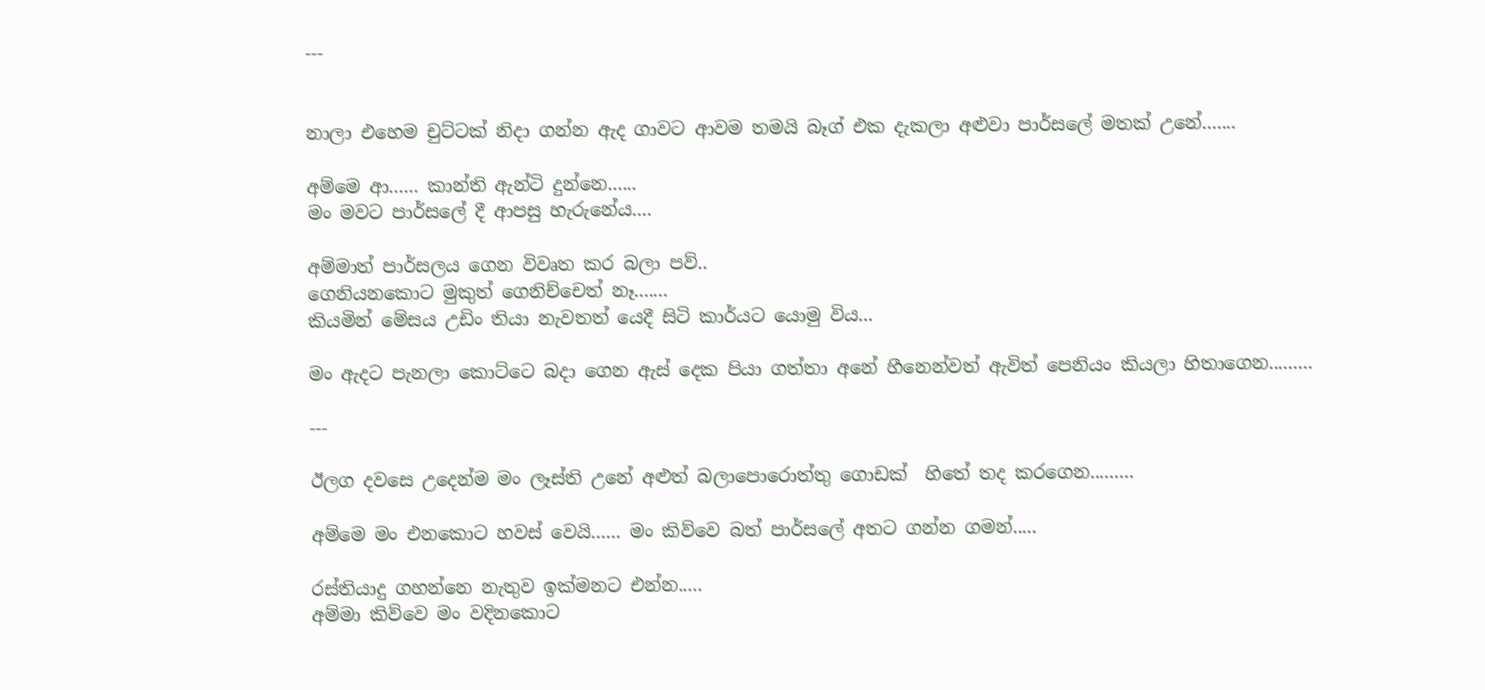---


නාලා එහෙම චුට්ටක් නිදා ගන්න ඇද ගාවට ආවම තමයි බෑග් එක දැකලා අළුවා පාර්සලේ මතක් උනේ.......

අම්මෙ ආ...... කාන්ති ඇන්ටි දුන්නෙ......
මං මවට පාර්සලේ දී ආපසු හැරුනේය....

අම්මාත් පාර්සලය ගෙන විවෘත කර බලා පව්..
ගෙනියනකොට මුකුත් ගෙනිච්චෙත් නෑ.......
කියමින් මේසය උඩිං තියා නැවතත් යෙදී සිටි කාර්යට යොමු විය...

මං ඇදට පැනලා කොට්ටෙ බදා ගෙන ඇස් දෙක පියා ගත්තා අනේ හීනෙන්වත් ඇවිත් පෙනියං කියලා හිතාගෙන.........

---

ඊලග දවසෙ උදෙන්ම මං ලෑස්ති උනේ අළුත් බලාපොරොත්තු ගොඩක්  හිතේ තද කරගෙන.........

අම්මෙ මං එනකොට හවස් වෙයි...... මං කිව්වෙ බත් පාර්සලේ අතට ගන්න ගමන්.....

රස්තියාදු ගහන්නෙ නැතුව ඉක්මනට එන්න.....
අම්මා කිව්වෙ මං වදිනකොට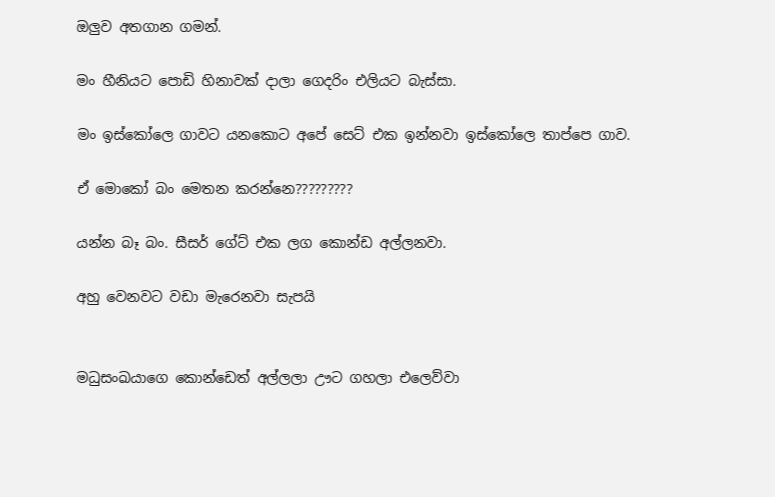ඔලුව අතගාන ගමන්.

මං හීනියට පොඩි හිනාවක් දාලා ගෙදරිං එලියට බැස්සා.

මං ඉස්කෝලෙ ගාවට යනකොට අපේ සෙට් එක ඉන්නවා ඉස්කෝලෙ තාප්පෙ ගාව.

ඒ මොකෝ බං මෙතන කරන්නෙ?????????

යන්න බෑ බං. සීසර් ගේට් එක ලග කොන්ඩ අල්ලනවා.

අහු වෙනවට වඩා මැරෙනවා සැපයි


මධුසංඛයාගෙ කොන්ඩෙත් අල්ලලා ඌට ගහලා එලෙව්වා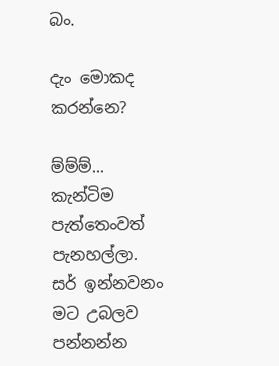බං.

දැං මොකද කරන්නෙ?

ම්ම්ම්... කැන්ටිම පැත්තෙංවත් පැනහල්ලා. සර් ඉන්නවනං මට උබලව පන්නන්න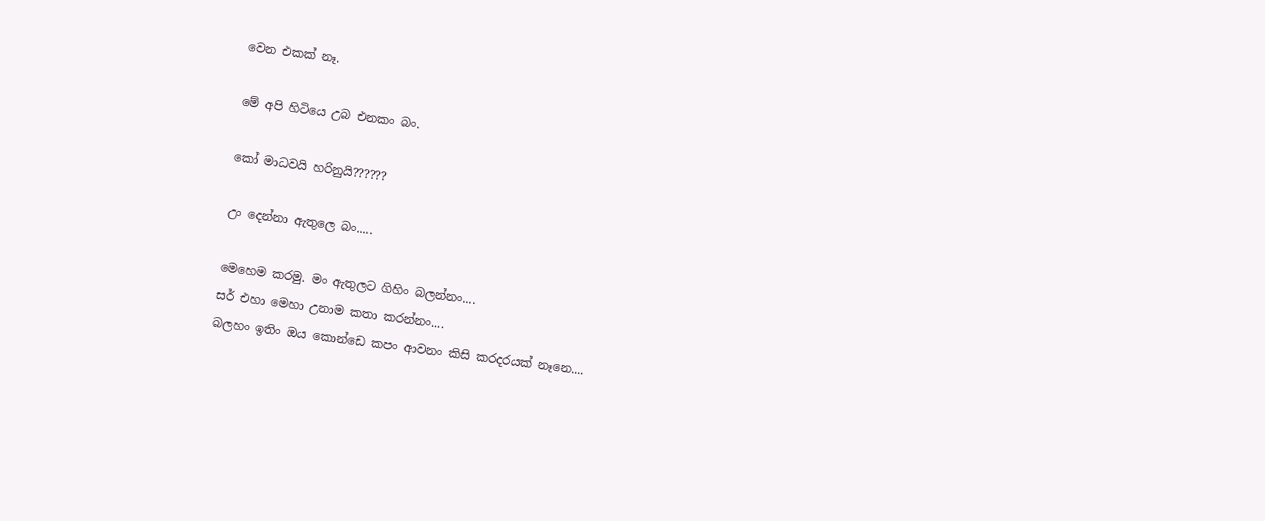වෙන එකක් නෑ.

මේ අපි හිටියෙ උබ එනකං බං.

කෝ මාධවයි හරිනුයි??????

උං දෙන්නා ඇතුලෙ බං.....

මෙහෙම කරමු. මං ඇතුලට ගිහිං බලන්නං....
සර් එහා මෙහා උනාම කතා කරන්නං....
බලහං ඉතිං ඔය කොන්ඩෙ කපං ආවනං කිසි කරදරයක් නෑනෙ....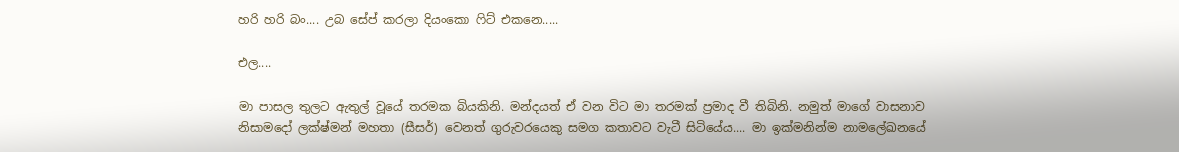හරි හරි බං.... උබ සේප් කරලා දියංකො ෆිට් එකනෙ.....

එල....

මා පාසල තුලට ඇතුල් වූයේ තරමක බියකිනි. මන්දයත් ඒ වන විට මා තරමක් ප්‍රමාද වී තිබිනි. නමුත් මාගේ වාසනාව නිසාමදෝ ලක්ෂ්මන් මහතා (සීසර්) වෙනත් ගුරුවරයෙකු සමග කතාවට වැටී සිටියේය.... මා ඉක්මනින්ම නාමලේඛනයේ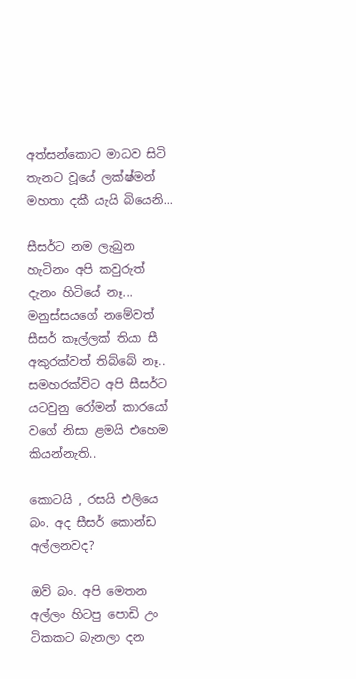අත්සන්කොට මාධව සිටි තැනට වූයේ ලක්ෂ්මන් මහතා දකී යැයි බියෙනි...

සීසර්ට නම ලැබුන හැටිනං අපි කවුරුත් දැනං හිටියේ නෑ... මනුස්සයගේ නමේවත් සීසර් කෑල්ලක් තියා සී අකුරක්වත් තිබ්බේ නෑ.. සමහරක්විට අපි සීසර්ට යටවුනු රෝමන් කාරයෝ වගේ නිසා ළමයි එහෙම කියන්නැති..

කොටයි , රසයි එලියෙ බං. අද සීසර් කොන්ඩ අල්ලනවද?

ඔව් බං. අපි මෙතන අල්ලං හිටපු පොඩි උං ටිකකට බැනලා දන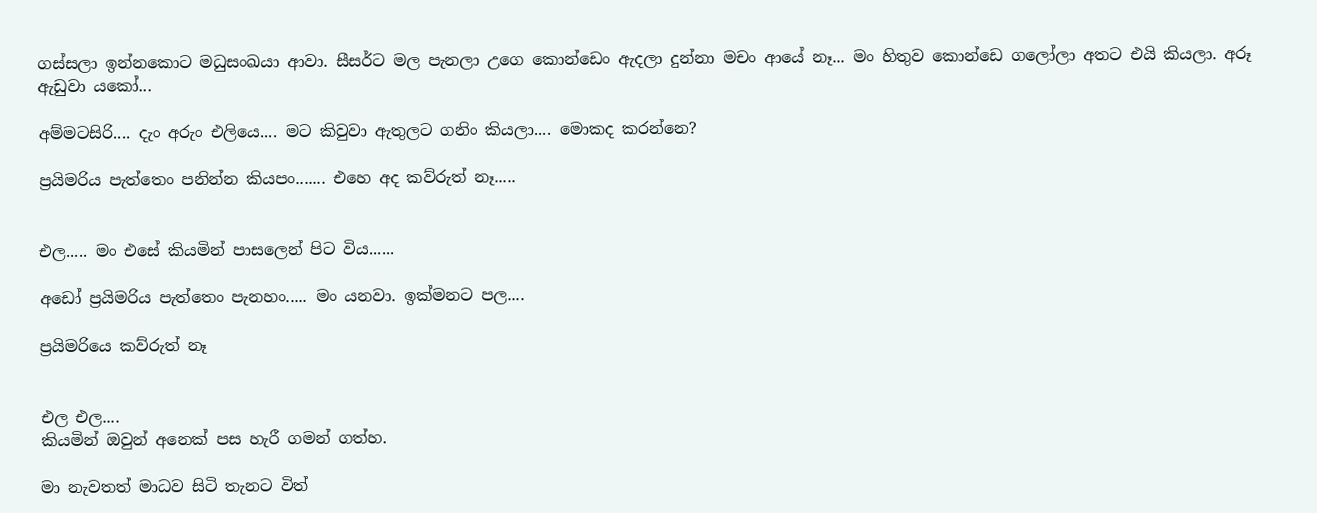ගස්සලා ඉන්නකොට මධුසංඛයා ආවා. සීසර්ට මල පැනලා උගෙ කොන්ඩෙං ඇදලා දුන්නා මචං ආයේ නෑ... මං හිතුව කොන්ඩෙ ගලෝලා අතට එයි කියලා. අරූ ඇඩුවා යකෝ...

අම්මටසිරි.... දැං අරුං එලියෙ.... මට කිවුවා ඇතුලට ගනිං කියලා.... මොකද කරන්නෙ?

ප්‍රයිමරිය පැත්තෙං පනින්න කියපං....... එහෙ අද කව්රුත් නෑ.....


එල..... මං එසේ කියමින් පාසලෙන් පිට විය......

අඩෝ ප්‍රයිමරිය පැත්තෙං පැනහං..... මං යනවා. ඉක්මනට පල....

ප්‍රයිමරියෙ කව්රුත් නෑ


එල එල....
කියමින් ඔවුන් අනෙක් පස හැරී ගමන් ගත්හ.

මා නැවතත් මාධව සිටි තැනට විත්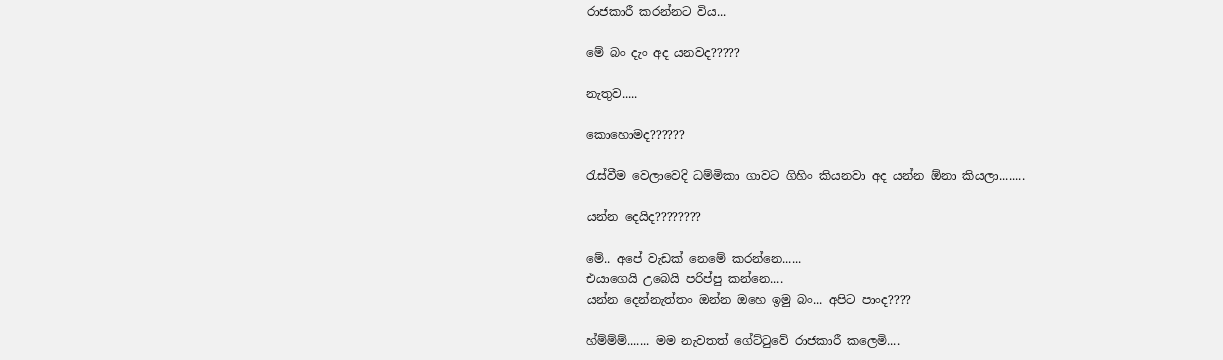රාජකාරී කරන්නට විය...

මේ බං දැං අද යනවද?????

නැතුව.....

කොහොමද??????

රැස්වීම වෙලාවෙදි ධම්මිකා ගාවට ගිහිං කියනවා අද යන්න ඕනා කියලා........

යන්න දෙයිද????????

මේ.. අපේ වැඩක් නෙමේ කරන්නෙ......
එයාගෙයි උබෙයි පරිප්පු කන්නෙ....
යන්න දෙන්නැත්තං ඔන්න ඔහෙ ඉමු බං... අපිට පාංද????

හ්ම්ම්ම්....... මම නැවතත් ගේට්ටුවේ රාජකාරී කලෙමි....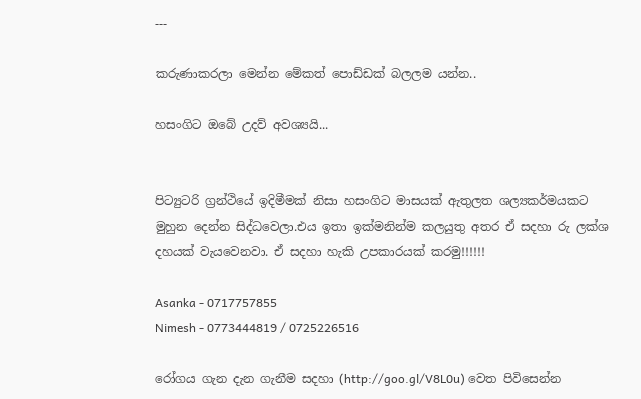---

කරුණාකරලා මෙන්න මේකත් පොඩ්ඩක් බලලම යන්න..

හසංගිට ඔබේ උදව් අවශ්‍යයි...


පිට්‍යුටරි ග්‍රන්ථියේ ඉදිමීමක් නිසා හසංගිට මාසයක් ඇතුලත ශල්‍යකර්මයකට මුහුන දෙන්න සිද්ධවෙලා.එය ඉතා ඉක්මනින්ම කලයුතු අතර ඒ සදහා රු ලක්ශ දහයක් වැයවෙනවා. ඒ සදහා හැකි උපකාරයක් කරමු!!!!!!

Asanka - 0717757855
Nimesh - 0773444819 / 0725226516

රෝගය ගැන දැන ගැනීම සදහා (http://goo.gl/V8L0u) වෙත පිවිසෙන්න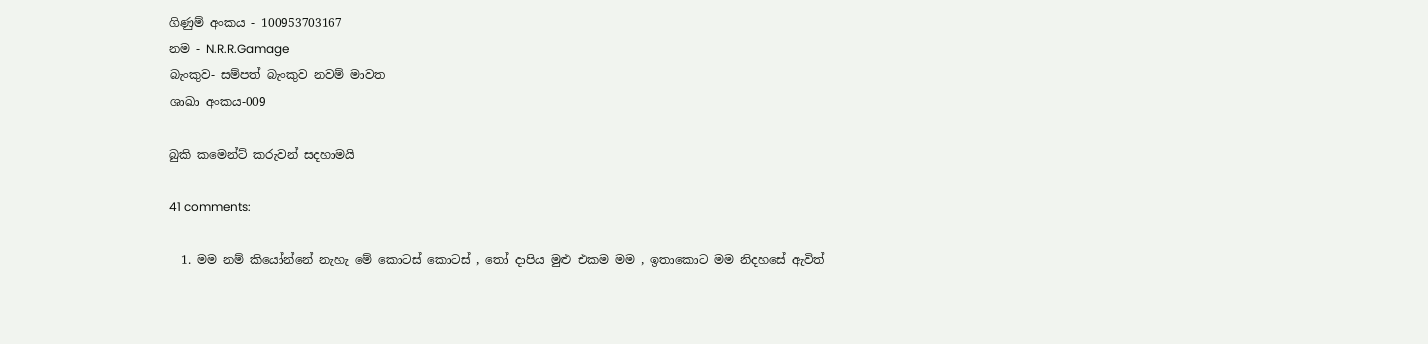ගිණුම් අංකය - 100953703167
නම - N.R.R.Gamage
බැංකුව- සම්පත් බැංකුව නවම් මාවත
ශාඛා අංකය-009

බුකි කමෙන්ට් කරුවන් සදහාමයි

41 comments:

  1. මම නම් කියෝන්නේ නැහැ මේ කොටස් කොටස් , තෝ දාපිය මුළු එකම මම , ඉතාකොට මම නිදහසේ ඇවිත්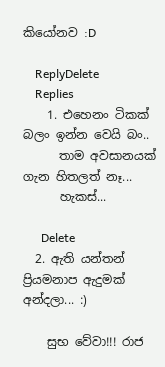කියෝනව :D

    ReplyDelete
    Replies
    1. එහෙනං ටිකක් බලං ඉන්න වෙයි බං..
      තාම අවසානයක් ගැන හිතලත් නෑ...
      හැකස්...

      Delete
  2. ඇති යන්තන් ප්‍රියමනාප ඇදුමක් අන්දලා... :)

    සුභ වේවා!!! රාජ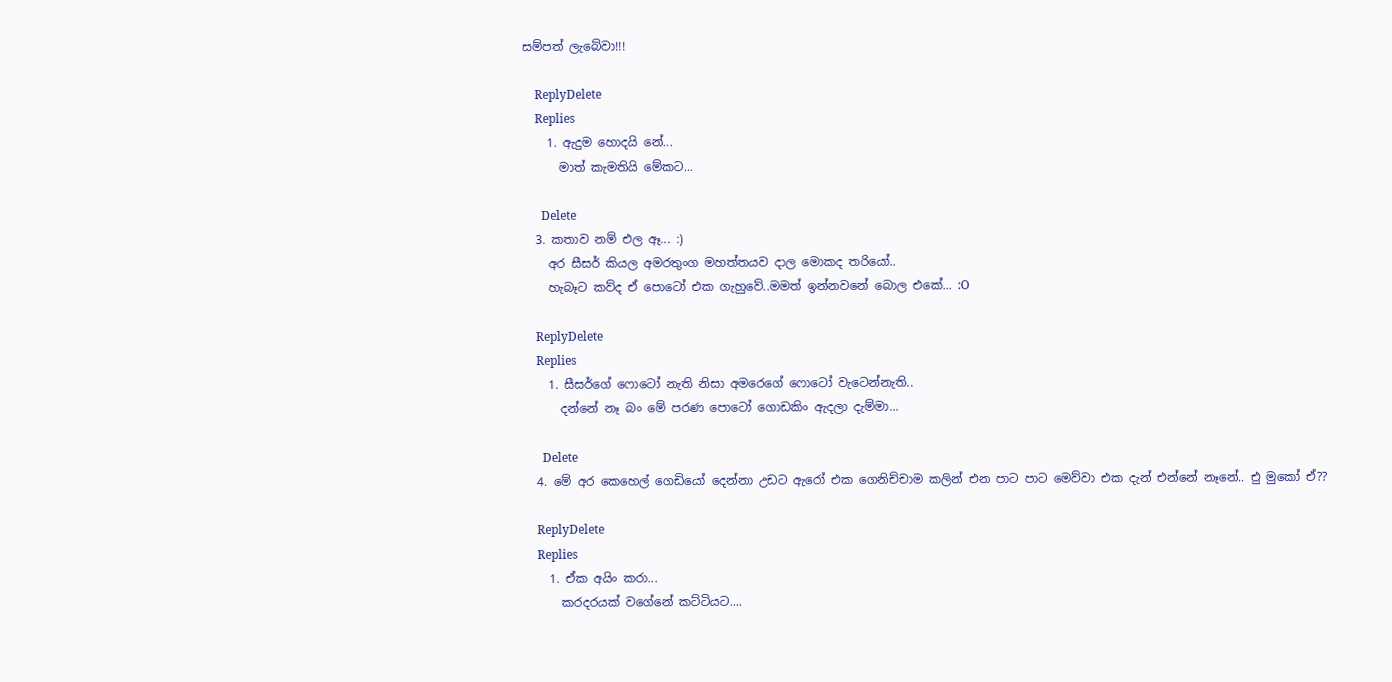සම්පත් ලැබේවා!!!

    ReplyDelete
    Replies
    1. ඇදුම හොදයි නේ...
      මාත් කැමතියි මේකට...

      Delete
  3. කතාව නම් එල ඈ... :)
    අර සීසර් කියල අමරතුංග මහත්තයව දාල මොකද තරියෝ..
    හැබෑට කව්ද ඒ පොටෝ එක ගැහුවේ..මමත් ඉන්නවනේ බොල එකේ... :O

    ReplyDelete
    Replies
    1. සීසර්ගේ ෆොටෝ නැති නිසා අමරෙගේ ෆොටෝ වැටෙන්නැති..
      දන්නේ නෑ බං මේ පරණ පොටෝ ගොඩකිං ඇදලා දැම්මා...

      Delete
  4. මේ අර කෙහෙල් ගෙඩියෝ දෙන්නා උඩට ඇරෝ එක ගෙනිච්චාම කලින් එන පාට පාට මෙව්වා එක දැන් එන්නේ නෑනේ.. එු මුකෝ ඒ??

    ReplyDelete
    Replies
    1. ඒක අයිං කරා...
      කරදරයක් වගේනේ කට්ටියට....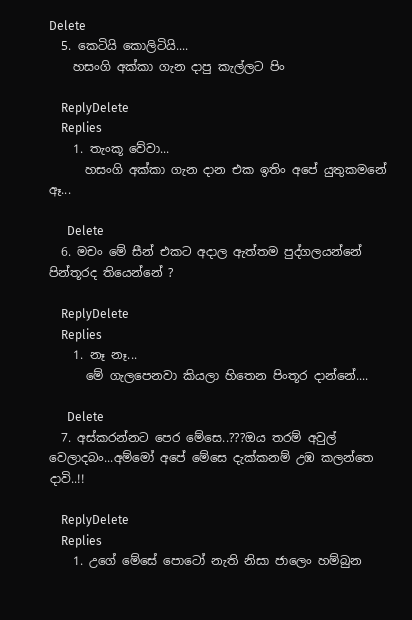Delete
  5. කෙටියි කොලිටියි....
    හසංගි අක්කා ගැන දාපු කැල්ලට පිං

    ReplyDelete
    Replies
    1. තැංකූ වේවා...
      හසංගි අක්කා ගැන දාන එක ඉතිං අපේ යුතුකමනේ ඈ...

      Delete
  6. මචං මේ සීන් එකට අදාල ඇත්තම පුද්ගලයන්නේ පින්තූරද තියෙන්නේ ?

    ReplyDelete
    Replies
    1. නෑ නෑ...
      මේ ගැලපෙනවා කියලා හිතෙන පිංතූර දාන්නේ....

      Delete
  7. අස්කරන්නට පෙර මේසෙ..???ඔය තරම් අවුල් වෙලාදබං...අම්මෝ අපේ මේසෙ දැක්කනම් උඹ කලන්තෙ දාවි..!!

    ReplyDelete
    Replies
    1. උගේ මේසේ පොටෝ නැති නිසා ජාලෙං හම්බුන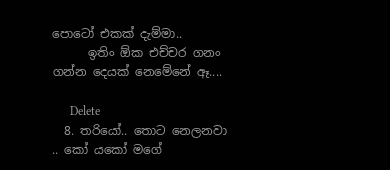පොටෝ එකක් දැම්මා..
      ඉතිං ඕක එච්චර ගනං ගන්න දෙයක් නෙමේනේ ඈ....

      Delete
  8. තරියෝ.. තොට නෙලනවා .. කෝ යකෝ මගේ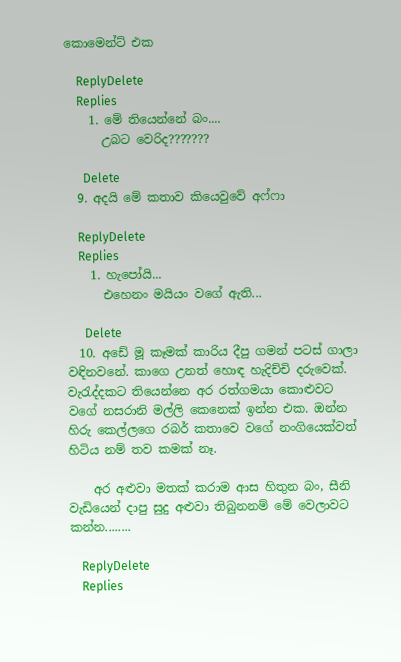කොමෙන්ට් එක

    ReplyDelete
    Replies
    1. මේ තියෙන්නේ බං....
      උබට වෙරිද???????

      Delete
  9. අදයි මේ කතාව කියෙවුවේ අෆ්ෆා

    ReplyDelete
    Replies
    1. හැපෝයි...
      එහෙනං මයියං වගේ ඇති...

      Delete
  10. අඩේ මූ කෑමක් කාරිය දීපු ගමන් පටස් ගාලා වඳිනවනේ. කාගෙ උනත් හොඳ හැදිච්චි දරුවෙක්. වැරැද්දකට තියෙන්නෙ අර රත්ගමයා කොළුවට වගේ නසරානි මල්ලි කෙනෙක් ඉන්න එක. ඔන්න හිරු කෙල්ලගෙ රබර් කතාවෙ වගේ නංගියෙක්වත් හිටිය නම් තව කමක් නෑ.

    අර අළුවා මතක් කරාම ආස හිතුන බං, සීනි වැඩියෙන් දාපු සුදු අළුවා තිබුනනම් මේ වෙලාවට කන්න........

    ReplyDelete
    Replies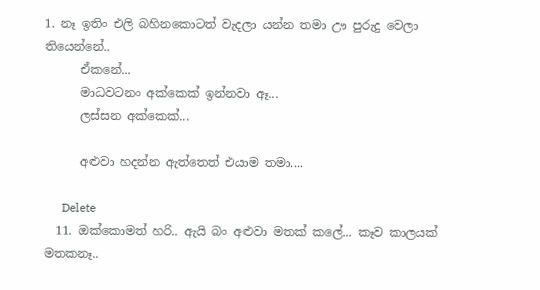1. නෑ ඉතිං එලි බහිනකොටත් වැදලා යන්න තමා ඌ පුරුදු වෙලා තියෙන්නේ..
      ඒකනේ...
      මාධවටනං අක්කෙක් ඉන්නවා ඈ...
      ලස්සන අක්කෙක්...

      අළුවා හදන්න ඇත්තෙත් එයාම තමා....

      Delete
  11. ඔක්කොමත් හරි.. ඇයි බං අළුවා මතක් කලේ... කෑව කාලයක් මතකනෑ..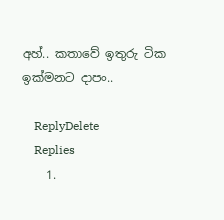අහ්.. කතාවේ ඉතුරු ටික ඉක්මනට දාපං..

    ReplyDelete
    Replies
    1.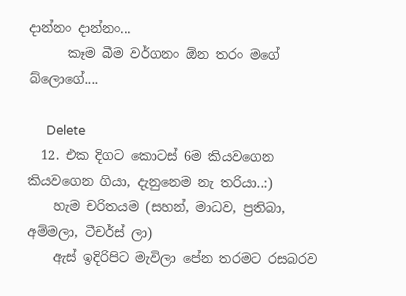දාන්නං දාන්නං...
      කෑම බීම වර්ගනං ඕන තරං මගේ බ්ලොගේ....

      Delete
  12. එක දිගට කොටස් 6ම කියවගෙන කියවගෙන ගියා, දැනුනෙම නැ තරියා..:)
    හැම චරිතයම (සහන්, මාධව, ප්‍රතිබා, අම්මලා, ටීචර්ස් ලා)
    ඇස් ඉදිරිපිට මැවිලා පේන තරමට රසබරව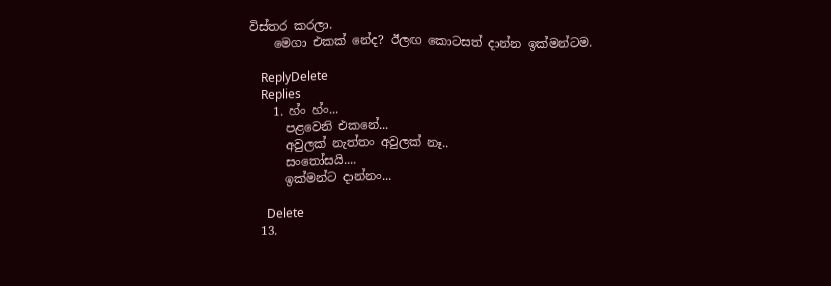විස්තර කරලා.
    මෙගා එකක් නේද? ඊලඟ කොටසත් දාන්න ඉක්මන්ටම.

    ReplyDelete
    Replies
    1. හ්ං හ්ං...
      පළවෙනි එකනේ...
      අවුලක් නැත්තං අවුලක් නෑ..
      සංතෝසයි....
      ඉක්මන්ට දාන්නං...

      Delete
  13.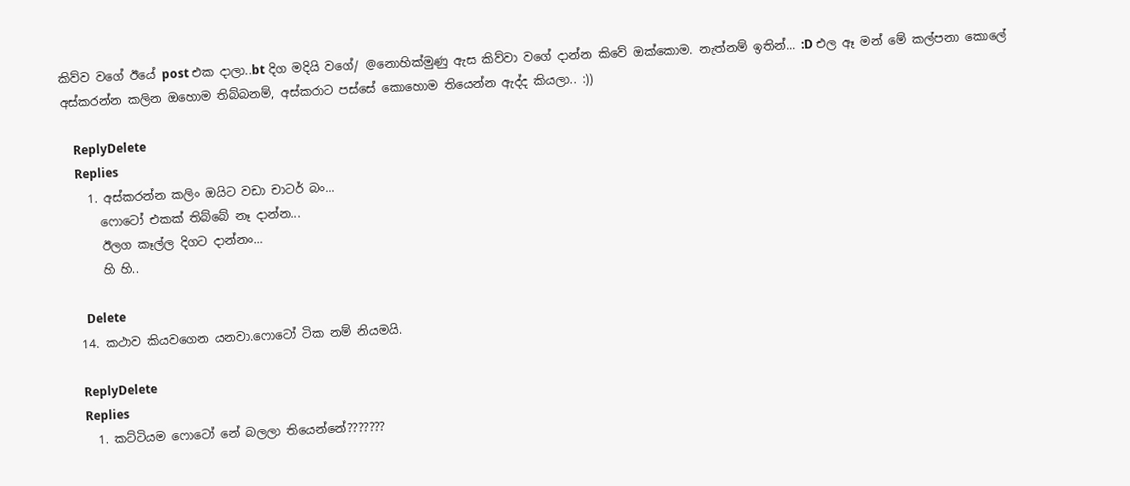කිව්ව වගේ ඊයේ post එක දාලා..bt දිග මදියි වගේ/ @නොහික්මුණු ඇස කිව්වා වගේ දාන්න කිවේ ඔක්කොම. නැත්නම් ඉතින්... :D එල ඈ මන් මේ කල්පනා කොලේ අස්කරන්න කලින ඔහොම තිබ්බනම්, අස්කරාට පස්සේ කොහොම තියෙන්න ඇද්ද කියලා.. :))

    ReplyDelete
    Replies
    1. අස්කරන්න කලිං ඔයිට වඩා චාටර් බං...
      ෆොටෝ එකක් තිබ්බේ නෑ දාන්න...
      ඊලග කෑල්ල දිගට දාන්නං...
      හි හි..

      Delete
  14. කථාව කියවගෙන යනවා.ෆොටෝ ටික නම් නියමයි.

    ReplyDelete
    Replies
    1. කට්ටියම ෆොටෝ නේ බලලා තියෙන්නේ???????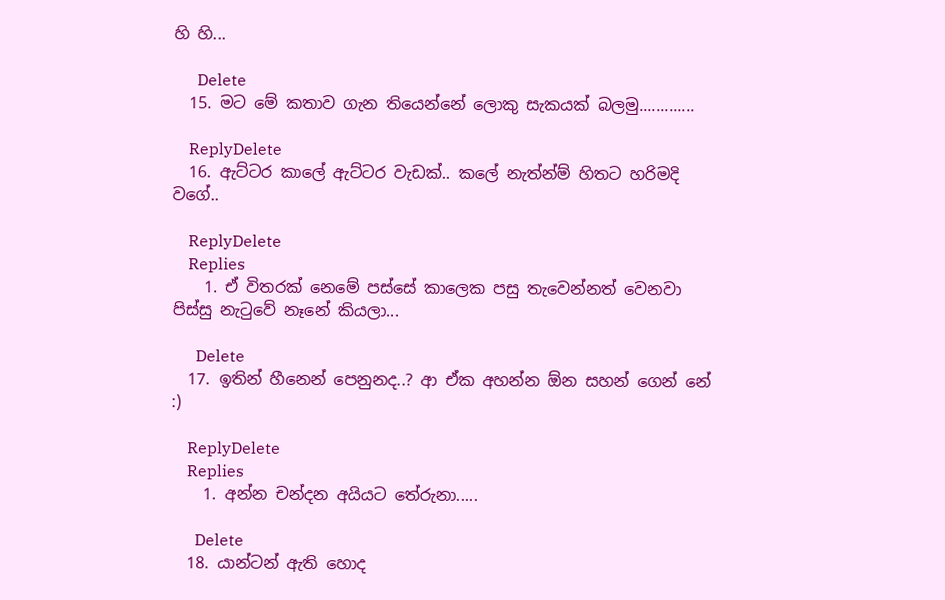හි හි...

      Delete
  15. මට මේ කතාව ගැන තියෙන්නේ ලොකු සැකයක් බලමු.............

    ReplyDelete
  16. ඇට්ටර කාලේ ඇට්ටර වැඩක්.. කලේ නැත්න්ම් හිතට හරිමදි වගේ..

    ReplyDelete
    Replies
    1. ඒ විතරක් නෙමේ පස්සේ කාලෙක පසු තැවෙන්නත් වෙනවා පිස්සු නැටුවේ නෑනේ කියලා...

      Delete
  17. ඉතින් හීනෙන් පෙනුනද..? ආ ඒක අහන්න ඕන සහන් ගෙන් නේ :)

    ReplyDelete
    Replies
    1. අන්න චන්දන අයියට තේරුනා.....

      Delete
  18. යාන්ටන් ඇති හොද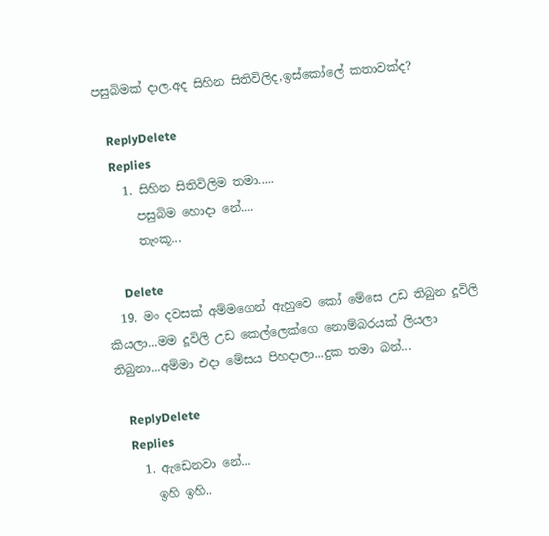පසුබිමක් දාල.අද සිහින සිතිවිලිද,ඉස්කෝලේ කතාවක්ද?

    ReplyDelete
    Replies
    1. සිහින සිතිවිලිම තමා.....
      පසුබිම හොදා නේ....
      තැංකූ...

      Delete
  19. මං දවසක් අම්මගෙන් ඇහුවෙ කෝ මේසෙ උඩ තිබුන දූවිලි කියලා...මම දූවිලි උඩ කෙල්ලෙක්ගෙ නොම්බරයක් ලියලා තිබුනා...අම්මා එදා මේසය පිහදාලා...දුක තමා බන්...

    ReplyDelete
    Replies
    1. ඇඩෙනවා නේ...
      ඉහි ඉහි..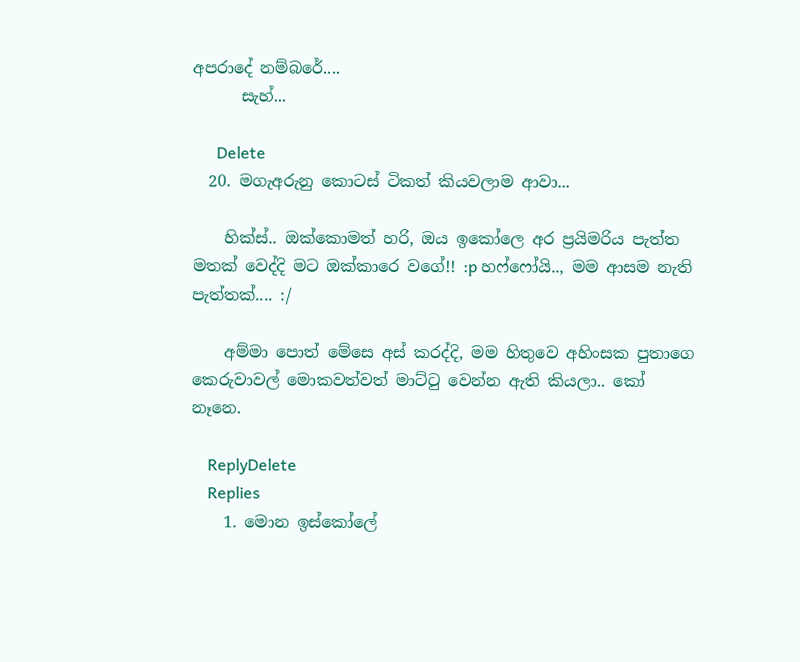අපරාදේ නම්බරේ....
      සැහ්...

      Delete
  20. මගැඅරුනු කොටස් ටිකත් කියවලාම ආවා...

    හික්ස්.. ඔක්කොමත් හරි, ඔය ඉකෝලෙ අර ප්‍රයිමරිය පැත්ත මතක් වෙද්දි මට ඔක්කාරෙ වගේ!! :p හෆ්ෆෝයි.., මම ආසම නැති පැත්තක්.... :/

    අම්මා පොත් මේසෙ අස් කරද්දි, මම හිතුවෙ අහිංසක පුතාගෙ කෙරුවාවල් මොකවත්වත් මාට්ටු වෙන්න ඇති කියලා.. කෝ නෑනෙ.

    ReplyDelete
    Replies
    1. මොන ඉස්කෝලේ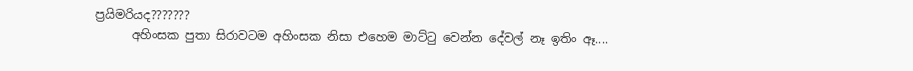ප්‍රයිමරියද???????
      අහිංසක පුතා සිරාවටම අහිංසක නිසා එහෙම මාට්ටු වෙන්න දේවල් නෑ ඉතිං ඈ....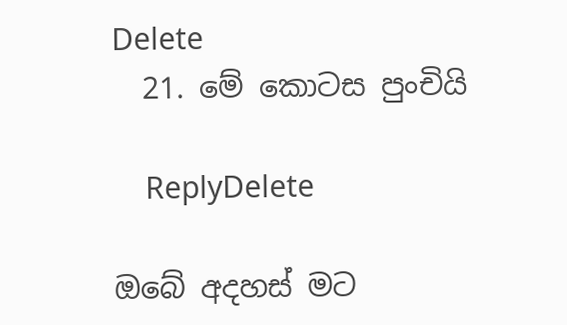Delete
  21. මේ කොටස පුංචියි

    ReplyDelete

ඔබේ අදහස් මට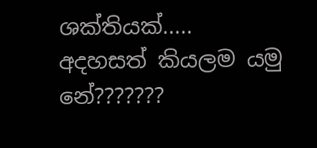ශක්තියක්.....
අදහසත් කියලම යමු නේ???????